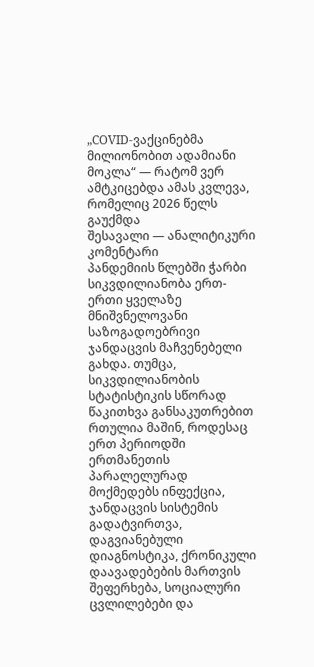„COVID-ვაქცინებმა მილიონობით ადამიანი მოკლა“ — რატომ ვერ ამტკიცებდა ამას კვლევა, რომელიც 2026 წელს გაუქმდა
შესავალი — ანალიტიკური კომენტარი
პანდემიის წლებში ჭარბი სიკვდილიანობა ერთ-ერთი ყველაზე მნიშვნელოვანი საზოგადოებრივი ჯანდაცვის მაჩვენებელი გახდა. თუმცა, სიკვდილიანობის სტატისტიკის სწორად წაკითხვა განსაკუთრებით რთულია მაშინ, როდესაც ერთ პერიოდში ერთმანეთის პარალელურად მოქმედებს ინფექცია, ჯანდაცვის სისტემის გადატვირთვა, დაგვიანებული დიაგნოსტიკა, ქრონიკული დაავადებების მართვის შეფერხება, სოციალური ცვლილებები და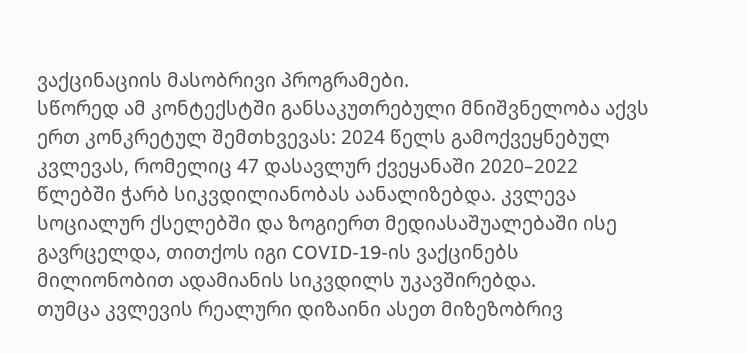ვაქცინაციის მასობრივი პროგრამები.
სწორედ ამ კონტექსტში განსაკუთრებული მნიშვნელობა აქვს ერთ კონკრეტულ შემთხვევას: 2024 წელს გამოქვეყნებულ კვლევას, რომელიც 47 დასავლურ ქვეყანაში 2020–2022 წლებში ჭარბ სიკვდილიანობას აანალიზებდა. კვლევა სოციალურ ქსელებში და ზოგიერთ მედიასაშუალებაში ისე გავრცელდა, თითქოს იგი COVID-19-ის ვაქცინებს მილიონობით ადამიანის სიკვდილს უკავშირებდა.
თუმცა კვლევის რეალური დიზაინი ასეთ მიზეზობრივ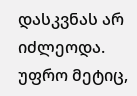დასკვნას არ იძლეოდა. უფრო მეტიც,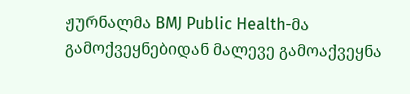ჟურნალმა BMJ Public Health-მა გამოქვეყნებიდან მალევე გამოაქვეყნა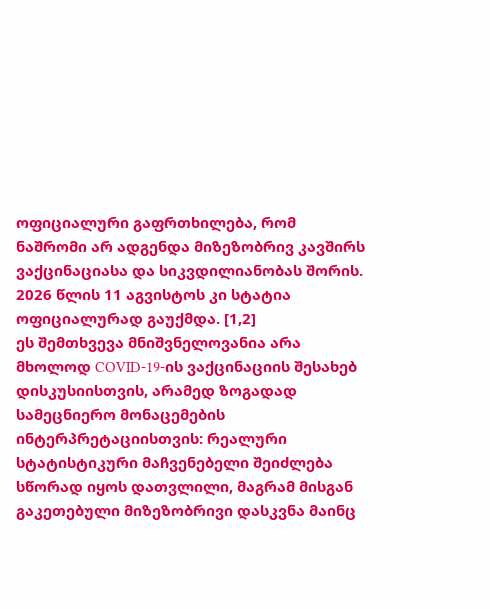ოფიციალური გაფრთხილება, რომ ნაშრომი არ ადგენდა მიზეზობრივ კავშირს ვაქცინაციასა და სიკვდილიანობას შორის. 2026 წლის 11 აგვისტოს კი სტატია ოფიციალურად გაუქმდა. [1,2]
ეს შემთხვევა მნიშვნელოვანია არა მხოლოდ COVID-19-ის ვაქცინაციის შესახებ დისკუსიისთვის, არამედ ზოგადად სამეცნიერო მონაცემების ინტერპრეტაციისთვის: რეალური სტატისტიკური მაჩვენებელი შეიძლება სწორად იყოს დათვლილი, მაგრამ მისგან გაკეთებული მიზეზობრივი დასკვნა მაინც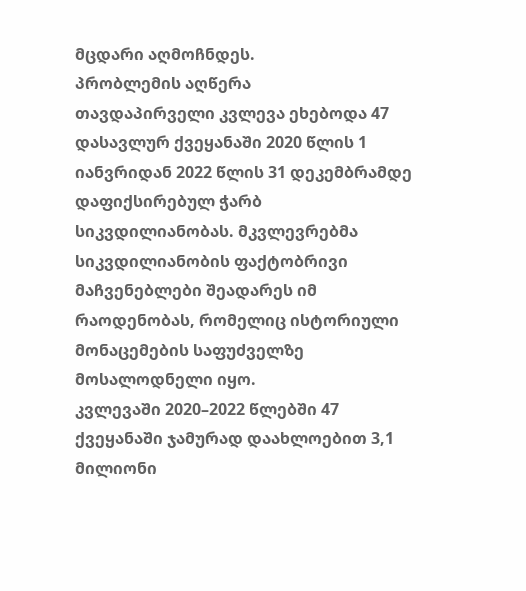მცდარი აღმოჩნდეს.
პრობლემის აღწერა
თავდაპირველი კვლევა ეხებოდა 47 დასავლურ ქვეყანაში 2020 წლის 1 იანვრიდან 2022 წლის 31 დეკემბრამდე დაფიქსირებულ ჭარბ სიკვდილიანობას. მკვლევრებმა სიკვდილიანობის ფაქტობრივი მაჩვენებლები შეადარეს იმ რაოდენობას, რომელიც ისტორიული მონაცემების საფუძველზე მოსალოდნელი იყო.
კვლევაში 2020–2022 წლებში 47 ქვეყანაში ჯამურად დაახლოებით 3,1 მილიონი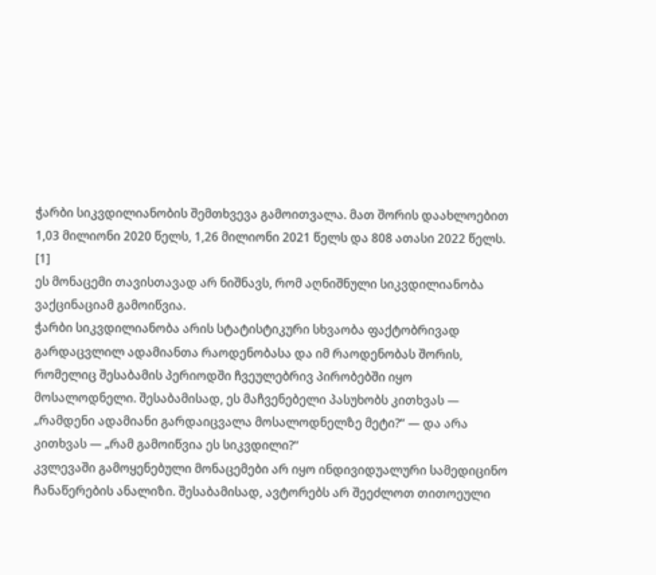ჭარბი სიკვდილიანობის შემთხვევა გამოითვალა. მათ შორის დაახლოებით 1,03 მილიონი 2020 წელს, 1,26 მილიონი 2021 წელს და 808 ათასი 2022 წელს. [1]
ეს მონაცემი თავისთავად არ ნიშნავს, რომ აღნიშნული სიკვდილიანობა ვაქცინაციამ გამოიწვია.
ჭარბი სიკვდილიანობა არის სტატისტიკური სხვაობა ფაქტობრივად გარდაცვლილ ადამიანთა რაოდენობასა და იმ რაოდენობას შორის, რომელიც შესაბამის პერიოდში ჩვეულებრივ პირობებში იყო მოსალოდნელი. შესაბამისად, ეს მაჩვენებელი პასუხობს კითხვას — „რამდენი ადამიანი გარდაიცვალა მოსალოდნელზე მეტი?“ — და არა კითხვას — „რამ გამოიწვია ეს სიკვდილი?“
კვლევაში გამოყენებული მონაცემები არ იყო ინდივიდუალური სამედიცინო ჩანაწერების ანალიზი. შესაბამისად, ავტორებს არ შეეძლოთ თითოეული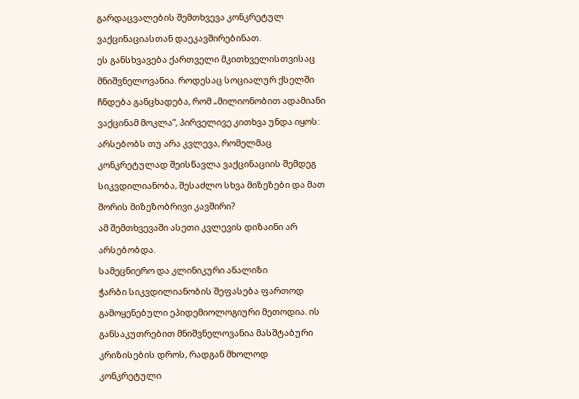გარდაცვალების შემთხვევა კონკრეტულ ვაქცინაციასთან დაეკავშირებინათ.
ეს განსხვავება ქართველი მკითხველისთვისაც მნიშვნელოვანია. როდესაც სოციალურ ქსელში ჩნდება განცხადება, რომ „მილიონობით ადამიანი ვაქცინამ მოკლა“, პირველივე კითხვა უნდა იყოს: არსებობს თუ არა კვლევა, რომელმაც კონკრეტულად შეისწავლა ვაქცინაციის შემდეგ სიკვდილიანობა, შესაძლო სხვა მიზეზები და მათ შორის მიზეზობრივი კავშირი?
ამ შემთხვევაში ასეთი კვლევის დიზაინი არ არსებობდა.
სამეცნიერო და კლინიკური ანალიზი
ჭარბი სიკვდილიანობის შეფასება ფართოდ გამოყენებული ეპიდემიოლოგიური მეთოდია. ის განსაკუთრებით მნიშვნელოვანია მასშტაბური კრიზისების დროს, რადგან მხოლოდ კონკრეტული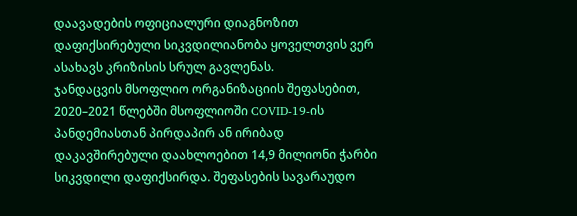დაავადების ოფიციალური დიაგნოზით დაფიქსირებული სიკვდილიანობა ყოველთვის ვერ ასახავს კრიზისის სრულ გავლენას.
ჯანდაცვის მსოფლიო ორგანიზაციის შეფასებით, 2020–2021 წლებში მსოფლიოში COVID-19-ის პანდემიასთან პირდაპირ ან ირიბად დაკავშირებული დაახლოებით 14,9 მილიონი ჭარბი სიკვდილი დაფიქსირდა. შეფასების სავარაუდო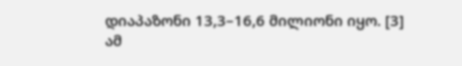დიაპაზონი 13,3–16,6 მილიონი იყო. [3]
ამ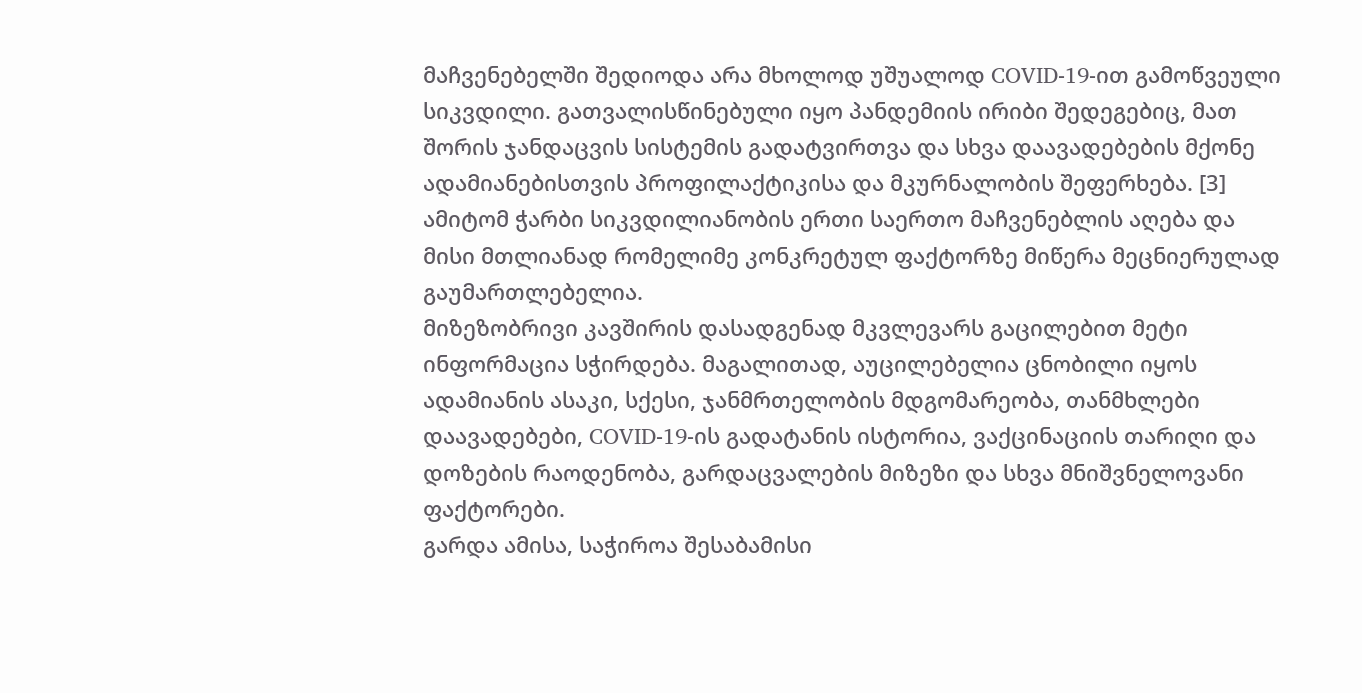მაჩვენებელში შედიოდა არა მხოლოდ უშუალოდ COVID-19-ით გამოწვეული სიკვდილი. გათვალისწინებული იყო პანდემიის ირიბი შედეგებიც, მათ შორის ჯანდაცვის სისტემის გადატვირთვა და სხვა დაავადებების მქონე ადამიანებისთვის პროფილაქტიკისა და მკურნალობის შეფერხება. [3]
ამიტომ ჭარბი სიკვდილიანობის ერთი საერთო მაჩვენებლის აღება და მისი მთლიანად რომელიმე კონკრეტულ ფაქტორზე მიწერა მეცნიერულად გაუმართლებელია.
მიზეზობრივი კავშირის დასადგენად მკვლევარს გაცილებით მეტი ინფორმაცია სჭირდება. მაგალითად, აუცილებელია ცნობილი იყოს ადამიანის ასაკი, სქესი, ჯანმრთელობის მდგომარეობა, თანმხლები დაავადებები, COVID-19-ის გადატანის ისტორია, ვაქცინაციის თარიღი და დოზების რაოდენობა, გარდაცვალების მიზეზი და სხვა მნიშვნელოვანი ფაქტორები.
გარდა ამისა, საჭიროა შესაბამისი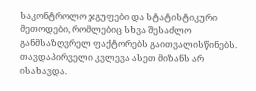საკონტროლო ჯგუფები და სტატისტიკური მეთოდები, რომლებიც სხვა შესაძლო განმსაზღვრელ ფაქტორებს გაითვალისწინებს.
თავდაპირველი კვლევა ასეთ მიზანს არ ისახავდა.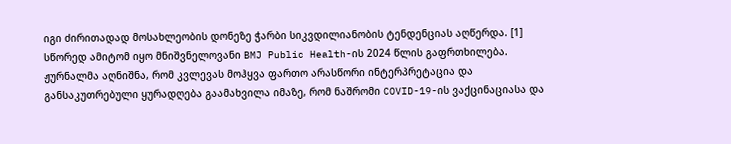იგი ძირითადად მოსახლეობის დონეზე ჭარბი სიკვდილიანობის ტენდენციას აღწერდა. [1]
სწორედ ამიტომ იყო მნიშვნელოვანი BMJ Public Health-ის 2024 წლის გაფრთხილება. ჟურნალმა აღნიშნა, რომ კვლევას მოჰყვა ფართო არასწორი ინტერპრეტაცია და განსაკუთრებული ყურადღება გაამახვილა იმაზე, რომ ნაშრომი COVID-19-ის ვაქცინაციასა და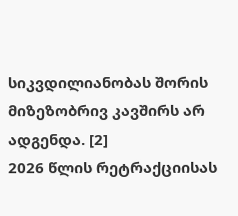სიკვდილიანობას შორის მიზეზობრივ კავშირს არ ადგენდა. [2]
2026 წლის რეტრაქციისას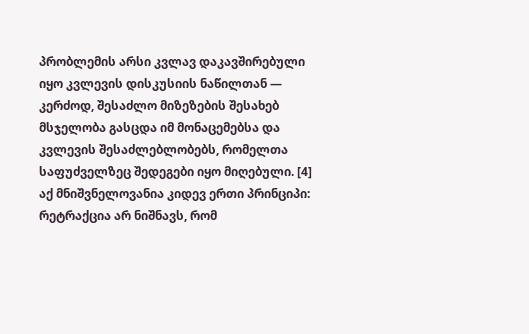პრობლემის არსი კვლავ დაკავშირებული იყო კვლევის დისკუსიის ნაწილთან — კერძოდ, შესაძლო მიზეზების შესახებ მსჯელობა გასცდა იმ მონაცემებსა და კვლევის შესაძლებლობებს, რომელთა საფუძველზეც შედეგები იყო მიღებული. [4]
აქ მნიშვნელოვანია კიდევ ერთი პრინციპი: რეტრაქცია არ ნიშნავს, რომ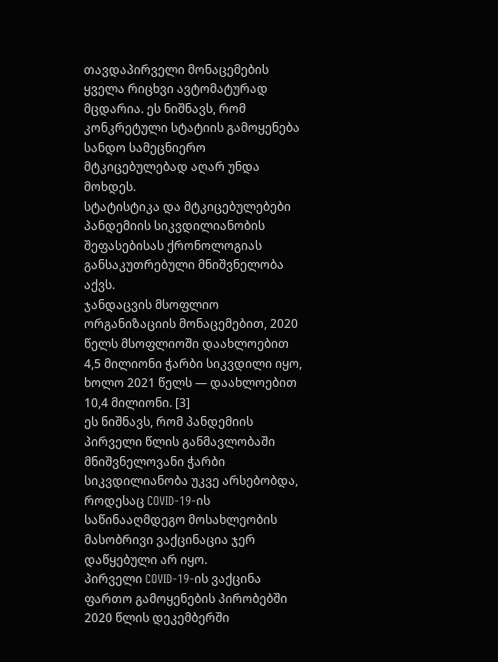თავდაპირველი მონაცემების ყველა რიცხვი ავტომატურად მცდარია. ეს ნიშნავს, რომ კონკრეტული სტატიის გამოყენება სანდო სამეცნიერო მტკიცებულებად აღარ უნდა მოხდეს.
სტატისტიკა და მტკიცებულებები
პანდემიის სიკვდილიანობის შეფასებისას ქრონოლოგიას განსაკუთრებული მნიშვნელობა აქვს.
ჯანდაცვის მსოფლიო ორგანიზაციის მონაცემებით, 2020 წელს მსოფლიოში დაახლოებით 4,5 მილიონი ჭარბი სიკვდილი იყო, ხოლო 2021 წელს — დაახლოებით 10,4 მილიონი. [3]
ეს ნიშნავს, რომ პანდემიის პირველი წლის განმავლობაში მნიშვნელოვანი ჭარბი სიკვდილიანობა უკვე არსებობდა, როდესაც COVID-19-ის საწინააღმდეგო მოსახლეობის მასობრივი ვაქცინაცია ჯერ დაწყებული არ იყო.
პირველი COVID-19-ის ვაქცინა ფართო გამოყენების პირობებში 2020 წლის დეკემბერში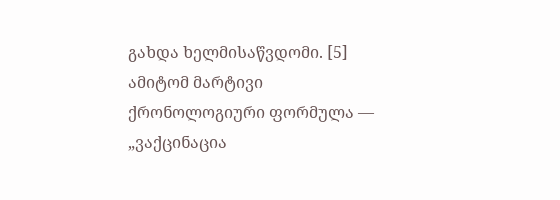გახდა ხელმისაწვდომი. [5]
ამიტომ მარტივი ქრონოლოგიური ფორმულა — „ვაქცინაცია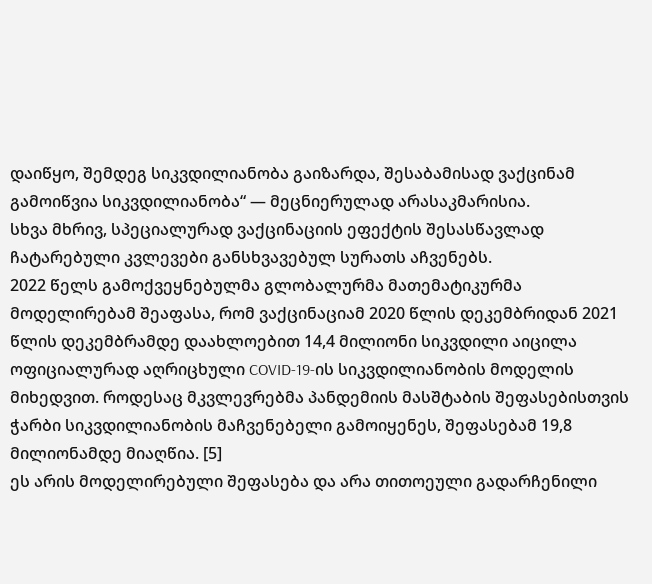დაიწყო, შემდეგ სიკვდილიანობა გაიზარდა, შესაბამისად ვაქცინამ გამოიწვია სიკვდილიანობა“ — მეცნიერულად არასაკმარისია.
სხვა მხრივ, სპეციალურად ვაქცინაციის ეფექტის შესასწავლად ჩატარებული კვლევები განსხვავებულ სურათს აჩვენებს.
2022 წელს გამოქვეყნებულმა გლობალურმა მათემატიკურმა მოდელირებამ შეაფასა, რომ ვაქცინაციამ 2020 წლის დეკემბრიდან 2021 წლის დეკემბრამდე დაახლოებით 14,4 მილიონი სიკვდილი აიცილა ოფიციალურად აღრიცხული COVID-19-ის სიკვდილიანობის მოდელის მიხედვით. როდესაც მკვლევრებმა პანდემიის მასშტაბის შეფასებისთვის ჭარბი სიკვდილიანობის მაჩვენებელი გამოიყენეს, შეფასებამ 19,8 მილიონამდე მიაღწია. [5]
ეს არის მოდელირებული შეფასება და არა თითოეული გადარჩენილი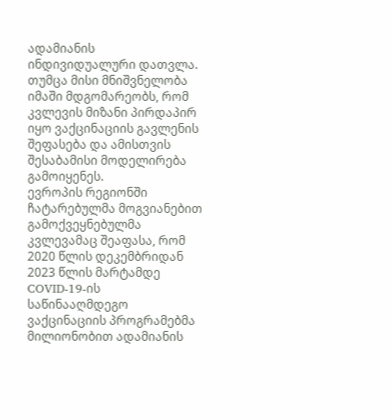ადამიანის ინდივიდუალური დათვლა. თუმცა მისი მნიშვნელობა იმაში მდგომარეობს, რომ კვლევის მიზანი პირდაპირ იყო ვაქცინაციის გავლენის შეფასება და ამისთვის შესაბამისი მოდელირება გამოიყენეს.
ევროპის რეგიონში ჩატარებულმა მოგვიანებით გამოქვეყნებულმა კვლევამაც შეაფასა, რომ 2020 წლის დეკემბრიდან 2023 წლის მარტამდე COVID-19-ის საწინააღმდეგო ვაქცინაციის პროგრამებმა მილიონობით ადამიანის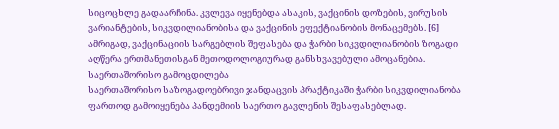სიცოცხლე გადაარჩინა. კვლევა იყენებდა ასაკის, ვაქცინის დოზების, ვირუსის ვარიანტების, სიკვდილიანობისა და ვაქცინის ეფექტიანობის მონაცემებს. [6]
ამრიგად, ვაქცინაციის სარგებლის შეფასება და ჭარბი სიკვდილიანობის ზოგადი აღწერა ერთმანეთისგან მეთოდოლოგიურად განსხვავებული ამოცანებია.
საერთაშორისო გამოცდილება
საერთაშორისო საზოგადოებრივი ჯანდაცვის პრაქტიკაში ჭარბი სიკვდილიანობა ფართოდ გამოიყენება პანდემიის საერთო გავლენის შესაფასებლად.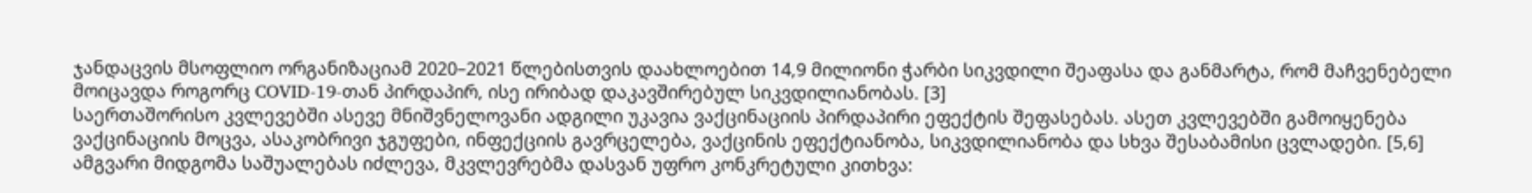ჯანდაცვის მსოფლიო ორგანიზაციამ 2020–2021 წლებისთვის დაახლოებით 14,9 მილიონი ჭარბი სიკვდილი შეაფასა და განმარტა, რომ მაჩვენებელი მოიცავდა როგორც COVID-19-თან პირდაპირ, ისე ირიბად დაკავშირებულ სიკვდილიანობას. [3]
საერთაშორისო კვლევებში ასევე მნიშვნელოვანი ადგილი უკავია ვაქცინაციის პირდაპირი ეფექტის შეფასებას. ასეთ კვლევებში გამოიყენება ვაქცინაციის მოცვა, ასაკობრივი ჯგუფები, ინფექციის გავრცელება, ვაქცინის ეფექტიანობა, სიკვდილიანობა და სხვა შესაბამისი ცვლადები. [5,6]
ამგვარი მიდგომა საშუალებას იძლევა, მკვლევრებმა დასვან უფრო კონკრეტული კითხვა: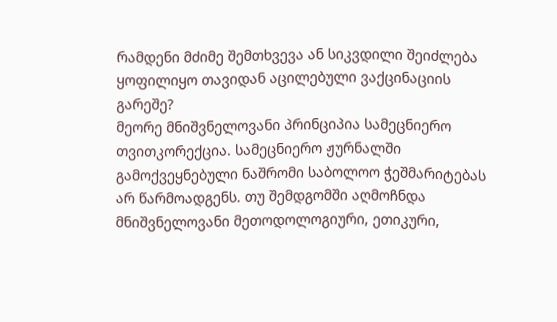რამდენი მძიმე შემთხვევა ან სიკვდილი შეიძლება ყოფილიყო თავიდან აცილებული ვაქცინაციის გარეშე?
მეორე მნიშვნელოვანი პრინციპია სამეცნიერო თვითკორექცია. სამეცნიერო ჟურნალში გამოქვეყნებული ნაშრომი საბოლოო ჭეშმარიტებას არ წარმოადგენს. თუ შემდგომში აღმოჩნდა მნიშვნელოვანი მეთოდოლოგიური, ეთიკური,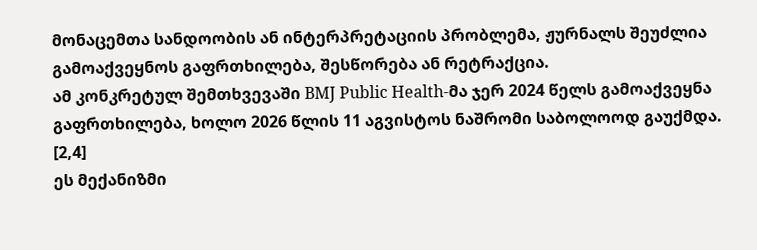მონაცემთა სანდოობის ან ინტერპრეტაციის პრობლემა, ჟურნალს შეუძლია გამოაქვეყნოს გაფრთხილება, შესწორება ან რეტრაქცია.
ამ კონკრეტულ შემთხვევაში BMJ Public Health-მა ჯერ 2024 წელს გამოაქვეყნა გაფრთხილება, ხოლო 2026 წლის 11 აგვისტოს ნაშრომი საბოლოოდ გაუქმდა. [2,4]
ეს მექანიზმი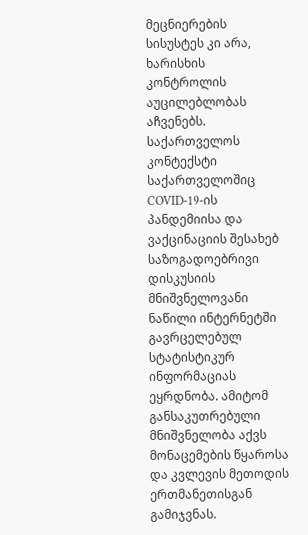მეცნიერების სისუსტეს კი არა, ხარისხის კონტროლის აუცილებლობას აჩვენებს.
საქართველოს კონტექსტი
საქართველოშიც COVID-19-ის პანდემიისა და ვაქცინაციის შესახებ საზოგადოებრივი დისკუსიის მნიშვნელოვანი ნაწილი ინტერნეტში გავრცელებულ სტატისტიკურ ინფორმაციას ეყრდნობა. ამიტომ განსაკუთრებული მნიშვნელობა აქვს მონაცემების წყაროსა და კვლევის მეთოდის ერთმანეთისგან გამიჯვნას.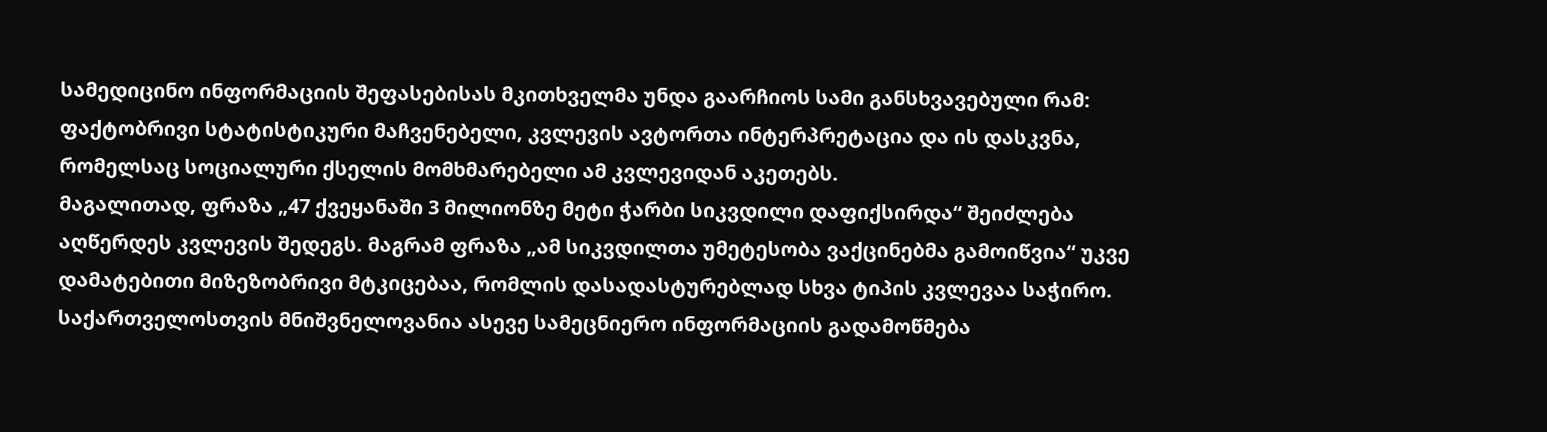სამედიცინო ინფორმაციის შეფასებისას მკითხველმა უნდა გაარჩიოს სამი განსხვავებული რამ: ფაქტობრივი სტატისტიკური მაჩვენებელი, კვლევის ავტორთა ინტერპრეტაცია და ის დასკვნა, რომელსაც სოციალური ქსელის მომხმარებელი ამ კვლევიდან აკეთებს.
მაგალითად, ფრაზა „47 ქვეყანაში 3 მილიონზე მეტი ჭარბი სიკვდილი დაფიქსირდა“ შეიძლება აღწერდეს კვლევის შედეგს. მაგრამ ფრაზა „ამ სიკვდილთა უმეტესობა ვაქცინებმა გამოიწვია“ უკვე დამატებითი მიზეზობრივი მტკიცებაა, რომლის დასადასტურებლად სხვა ტიპის კვლევაა საჭირო.
საქართველოსთვის მნიშვნელოვანია ასევე სამეცნიერო ინფორმაციის გადამოწმება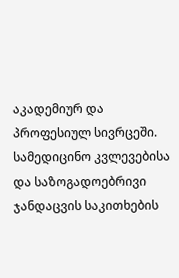აკადემიურ და პროფესიულ სივრცეში. სამედიცინო კვლევებისა და საზოგადოებრივი ჯანდაცვის საკითხების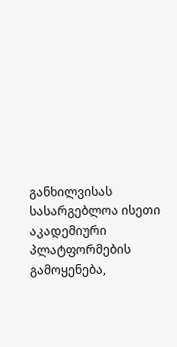განხილვისას სასარგებლოა ისეთი აკადემიური პლატფორმების გამოყენება,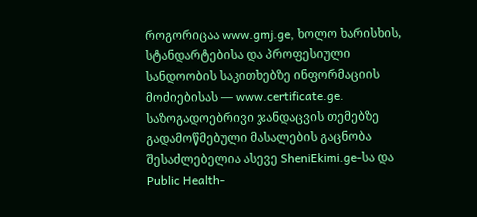როგორიცაა www.gmj.ge, ხოლო ხარისხის, სტანდარტებისა და პროფესიული სანდოობის საკითხებზე ინფორმაციის მოძიებისას — www.certificate.ge.
საზოგადოებრივი ჯანდაცვის თემებზე გადამოწმებული მასალების გაცნობა შესაძლებელია ასევე SheniEkimi.ge-სა და Public Health-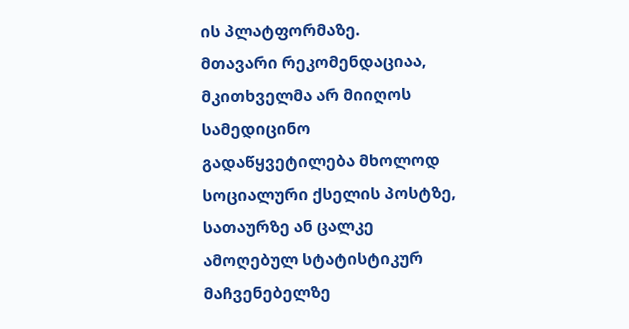ის პლატფორმაზე.
მთავარი რეკომენდაციაა, მკითხველმა არ მიიღოს სამედიცინო გადაწყვეტილება მხოლოდ სოციალური ქსელის პოსტზე, სათაურზე ან ცალკე ამოღებულ სტატისტიკურ მაჩვენებელზე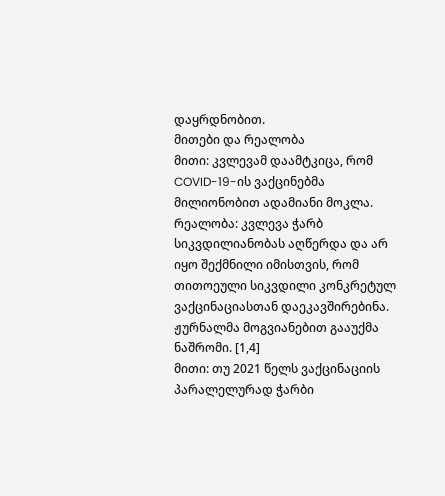დაყრდნობით.
მითები და რეალობა
მითი: კვლევამ დაამტკიცა, რომ COVID-19-ის ვაქცინებმა მილიონობით ადამიანი მოკლა.
რეალობა: კვლევა ჭარბ სიკვდილიანობას აღწერდა და არ იყო შექმნილი იმისთვის, რომ თითოეული სიკვდილი კონკრეტულ ვაქცინაციასთან დაეკავშირებინა. ჟურნალმა მოგვიანებით გააუქმა ნაშრომი. [1,4]
მითი: თუ 2021 წელს ვაქცინაციის პარალელურად ჭარბი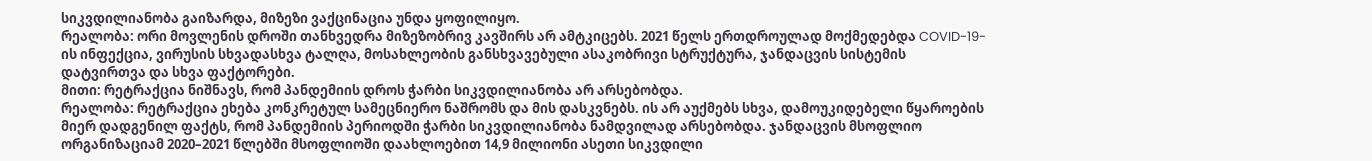სიკვდილიანობა გაიზარდა, მიზეზი ვაქცინაცია უნდა ყოფილიყო.
რეალობა: ორი მოვლენის დროში თანხვედრა მიზეზობრივ კავშირს არ ამტკიცებს. 2021 წელს ერთდროულად მოქმედებდა COVID-19-ის ინფექცია, ვირუსის სხვადასხვა ტალღა, მოსახლეობის განსხვავებული ასაკობრივი სტრუქტურა, ჯანდაცვის სისტემის დატვირთვა და სხვა ფაქტორები.
მითი: რეტრაქცია ნიშნავს, რომ პანდემიის დროს ჭარბი სიკვდილიანობა არ არსებობდა.
რეალობა: რეტრაქცია ეხება კონკრეტულ სამეცნიერო ნაშრომს და მის დასკვნებს. ის არ აუქმებს სხვა, დამოუკიდებელი წყაროების მიერ დადგენილ ფაქტს, რომ პანდემიის პერიოდში ჭარბი სიკვდილიანობა ნამდვილად არსებობდა. ჯანდაცვის მსოფლიო ორგანიზაციამ 2020–2021 წლებში მსოფლიოში დაახლოებით 14,9 მილიონი ასეთი სიკვდილი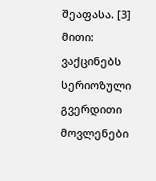შეაფასა. [3]
მითი: ვაქცინებს სერიოზული გვერდითი მოვლენები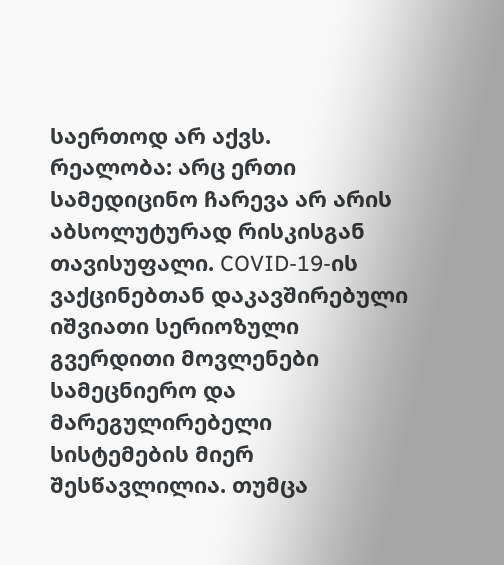საერთოდ არ აქვს.
რეალობა: არც ერთი სამედიცინო ჩარევა არ არის აბსოლუტურად რისკისგან თავისუფალი. COVID-19-ის ვაქცინებთან დაკავშირებული იშვიათი სერიოზული გვერდითი მოვლენები სამეცნიერო და მარეგულირებელი სისტემების მიერ შესწავლილია. თუმცა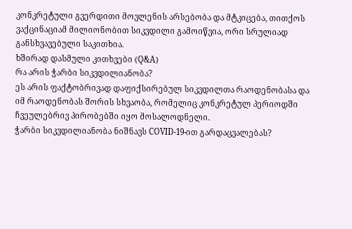კონკრეტული გვერდითი მოვლენის არსებობა და მტკიცება, თითქოს ვაქცინაციამ მილიონობით სიკვდილი გამოიწვია, ორი სრულიად განსხვავებული საკითხია.
ხშირად დასმული კითხვები (Q&A)
რა არის ჭარბი სიკვდილიანობა?
ეს არის ფაქტობრივად დაფიქსირებულ სიკვდილთა რაოდენობასა და იმ რაოდენობას შორის სხვაობა, რომელიც კონკრეტულ პერიოდში ჩვეულებრივ პირობებში იყო მოსალოდნელი.
ჭარბი სიკვდილიანობა ნიშნავს COVID-19-ით გარდაცვალებას?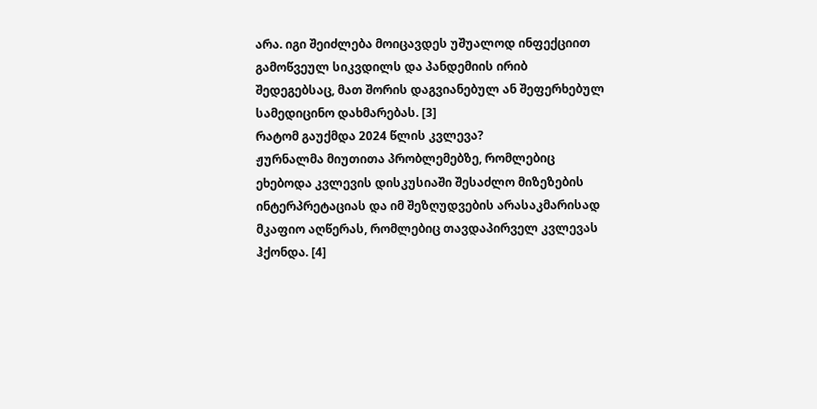არა. იგი შეიძლება მოიცავდეს უშუალოდ ინფექციით გამოწვეულ სიკვდილს და პანდემიის ირიბ შედეგებსაც, მათ შორის დაგვიანებულ ან შეფერხებულ სამედიცინო დახმარებას. [3]
რატომ გაუქმდა 2024 წლის კვლევა?
ჟურნალმა მიუთითა პრობლემებზე, რომლებიც ეხებოდა კვლევის დისკუსიაში შესაძლო მიზეზების ინტერპრეტაციას და იმ შეზღუდვების არასაკმარისად მკაფიო აღწერას, რომლებიც თავდაპირველ კვლევას ჰქონდა. [4]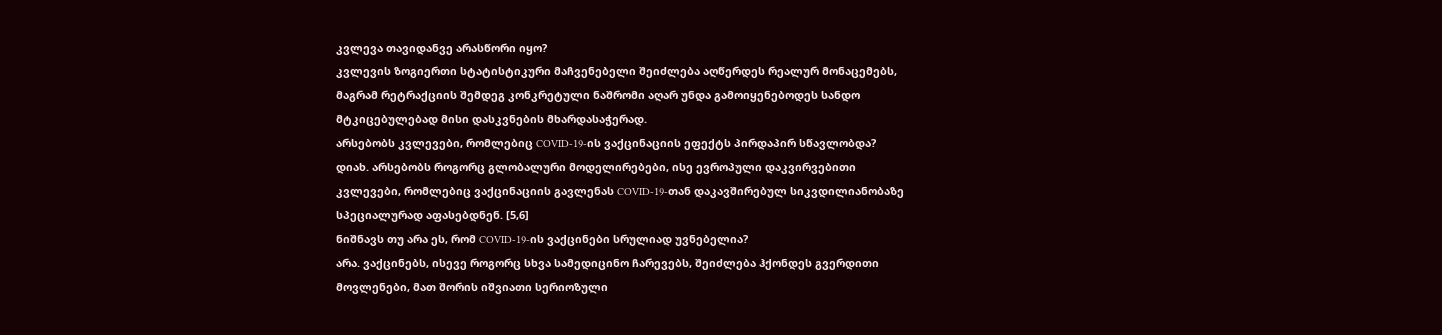კვლევა თავიდანვე არასწორი იყო?
კვლევის ზოგიერთი სტატისტიკური მაჩვენებელი შეიძლება აღწერდეს რეალურ მონაცემებს, მაგრამ რეტრაქციის შემდეგ კონკრეტული ნაშრომი აღარ უნდა გამოიყენებოდეს სანდო მტკიცებულებად მისი დასკვნების მხარდასაჭერად.
არსებობს კვლევები, რომლებიც COVID-19-ის ვაქცინაციის ეფექტს პირდაპირ სწავლობდა?
დიახ. არსებობს როგორც გლობალური მოდელირებები, ისე ევროპული დაკვირვებითი კვლევები, რომლებიც ვაქცინაციის გავლენას COVID-19-თან დაკავშირებულ სიკვდილიანობაზე სპეციალურად აფასებდნენ. [5,6]
ნიშნავს თუ არა ეს, რომ COVID-19-ის ვაქცინები სრულიად უვნებელია?
არა. ვაქცინებს, ისევე როგორც სხვა სამედიცინო ჩარევებს, შეიძლება ჰქონდეს გვერდითი მოვლენები, მათ შორის იშვიათი სერიოზული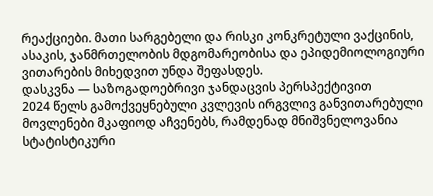რეაქციები. მათი სარგებელი და რისკი კონკრეტული ვაქცინის, ასაკის, ჯანმრთელობის მდგომარეობისა და ეპიდემიოლოგიური ვითარების მიხედვით უნდა შეფასდეს.
დასკვნა — საზოგადოებრივი ჯანდაცვის პერსპექტივით
2024 წელს გამოქვეყნებული კვლევის ირგვლივ განვითარებული მოვლენები მკაფიოდ აჩვენებს, რამდენად მნიშვნელოვანია სტატისტიკური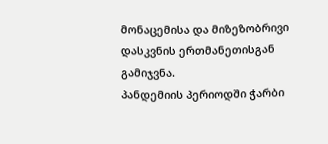მონაცემისა და მიზეზობრივი დასკვნის ერთმანეთისგან გამიჯვნა.
პანდემიის პერიოდში ჭარბი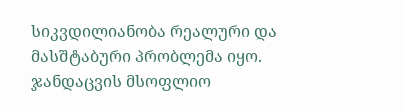სიკვდილიანობა რეალური და მასშტაბური პრობლემა იყო. ჯანდაცვის მსოფლიო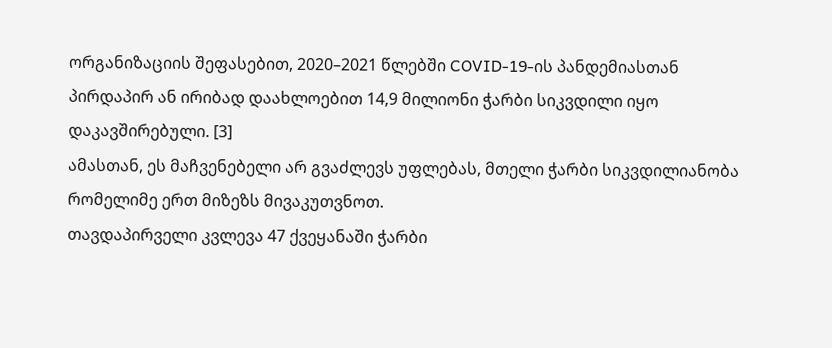ორგანიზაციის შეფასებით, 2020–2021 წლებში COVID-19-ის პანდემიასთან პირდაპირ ან ირიბად დაახლოებით 14,9 მილიონი ჭარბი სიკვდილი იყო დაკავშირებული. [3]
ამასთან, ეს მაჩვენებელი არ გვაძლევს უფლებას, მთელი ჭარბი სიკვდილიანობა რომელიმე ერთ მიზეზს მივაკუთვნოთ.
თავდაპირველი კვლევა 47 ქვეყანაში ჭარბი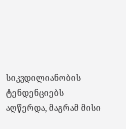სიკვდილიანობის ტენდენციებს აღწერდა, მაგრამ მისი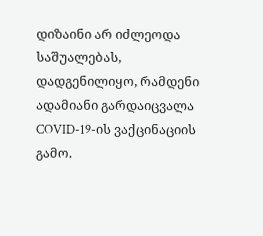დიზაინი არ იძლეოდა საშუალებას, დადგენილიყო, რამდენი ადამიანი გარდაიცვალა COVID-19-ის ვაქცინაციის გამო.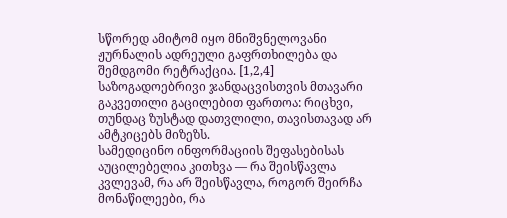სწორედ ამიტომ იყო მნიშვნელოვანი ჟურნალის ადრეული გაფრთხილება და შემდგომი რეტრაქცია. [1,2,4]
საზოგადოებრივი ჯანდაცვისთვის მთავარი გაკვეთილი გაცილებით ფართოა: რიცხვი, თუნდაც ზუსტად დათვლილი, თავისთავად არ ამტკიცებს მიზეზს.
სამედიცინო ინფორმაციის შეფასებისას აუცილებელია კითხვა — რა შეისწავლა კვლევამ, რა არ შეისწავლა, როგორ შეირჩა მონაწილეები, რა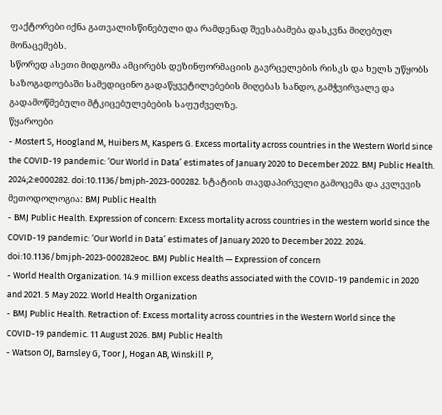ფაქტორები იქნა გათვალისწინებული და რამდენად შეესაბამება დასკვნა მიღებულ მონაცემებს.
სწორედ ასეთი მიდგომა ამცირებს დეზინფორმაციის გავრცელების რისკს და ხელს უწყობს საზოგადოებაში სამედიცინო გადაწყვეტილებების მიღებას სანდო, გამჭვირვალე და გადამოწმებული მტკიცებულებების საფუძველზე.
წყაროები
- Mostert S, Hoogland M, Huibers M, Kaspers G. Excess mortality across countries in the Western World since the COVID-19 pandemic: ‘Our World in Data’ estimates of January 2020 to December 2022. BMJ Public Health. 2024;2:e000282. doi:10.1136/bmjph-2023-000282. სტატიის თავდაპირველი გამოცემა და კვლევის მეთოდოლოგია: BMJ Public Health
- BMJ Public Health. Expression of concern: Excess mortality across countries in the western world since the COVID-19 pandemic: ‘Our World in Data’ estimates of January 2020 to December 2022. 2024. doi:10.1136/bmjph-2023-000282eoc. BMJ Public Health — Expression of concern
- World Health Organization. 14.9 million excess deaths associated with the COVID-19 pandemic in 2020 and 2021. 5 May 2022. World Health Organization
- BMJ Public Health. Retraction of: Excess mortality across countries in the Western World since the COVID-19 pandemic. 11 August 2026. BMJ Public Health
- Watson OJ, Barnsley G, Toor J, Hogan AB, Winskill P,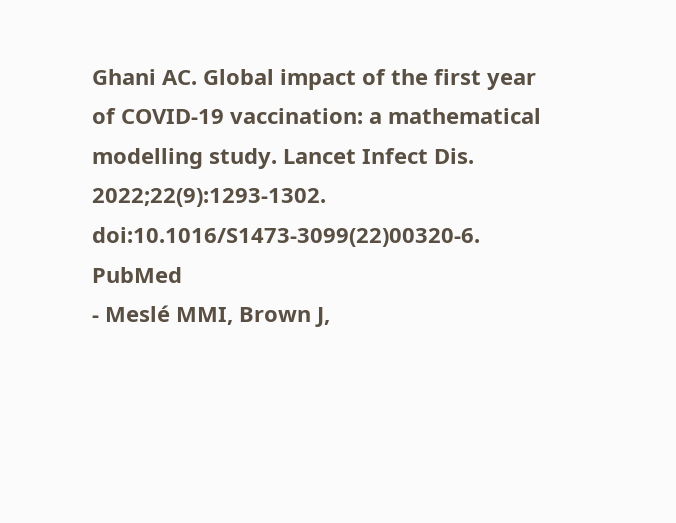Ghani AC. Global impact of the first year of COVID-19 vaccination: a mathematical modelling study. Lancet Infect Dis. 2022;22(9):1293-1302. doi:10.1016/S1473-3099(22)00320-6. PubMed
- Meslé MMI, Brown J,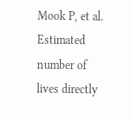Mook P, et al. Estimated number of lives directly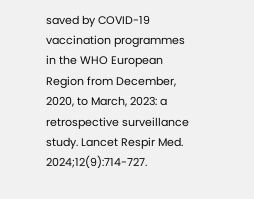saved by COVID-19 vaccination programmes in the WHO European Region from December, 2020, to March, 2023: a retrospective surveillance study. Lancet Respir Med. 2024;12(9):714-727.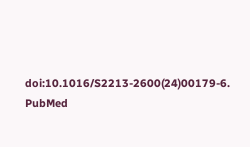doi:10.1016/S2213-2600(24)00179-6. PubMed